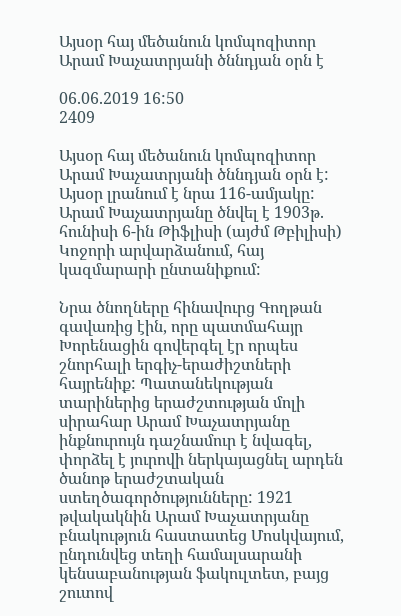Այսօր հայ մեծանուն կոմպոզիտոր Արամ Խաչատրյանի ծննդյան օրն է

06.06.2019 16:50
2409

Այսօր հայ մեծանուն կոմպոզիտոր Արամ Խաչատրյանի ծննդյան օրն է: Այսօր լրանում է նրա 116-ամյակը: Արամ Խաչատրյանը ծնվել է 1903թ. հունիսի 6-ին Թիֆլիսի (այժմ Թբիլիսի) Կոջորի արվարձանում, հայ կազմարարի ընտանիքում:

Նրա ծնողները հինավուրց Գողթան գավառից էին, որը պատմահայր Խորենացին գովերգել էր որպես շնորհալի երգիչ-երաժիշտների հայրենիք: Պատանեկության տարիներից երաժշտության մոլի սիրահար Արամ Խաչատրյանը ինքնուրույն դաշնամուր է նվագել, փորձել է յուրովի ներկայացնել արդեն ծանոթ երաժշտական ստեղծագործությունները: 1921 թվակակնին Արամ Խաչատրյանը բնակություն հաստատեց Մոսկվայում, ընդունվեց տեղի համալսարանի կենսաբանության ֆակուլտետ, բայց շուտով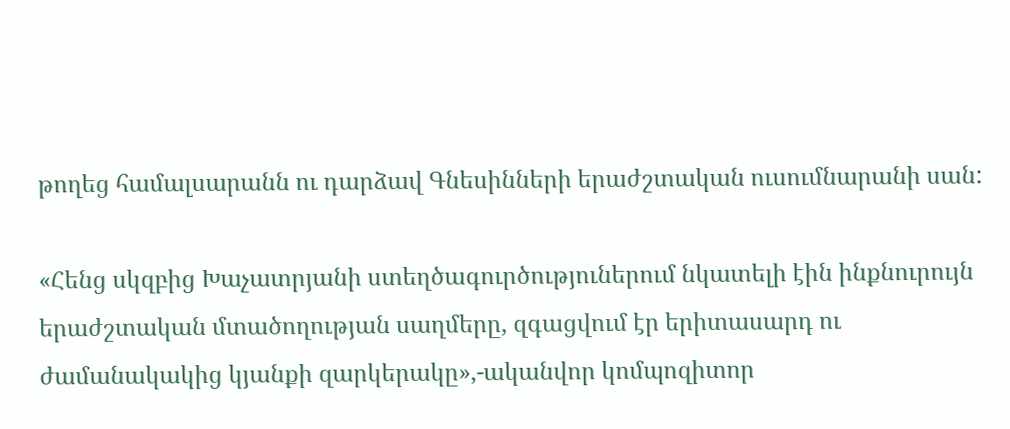թողեց համալսարանն ու դարձավ Գնեսինների երաժշտական ուսումնարանի սան:

«Հենց սկզբից Խաչատրյանի ստեղծագուրծություներում նկատելի էին ինքնուրույն երաժշտական մտածողության սաղմերը, զգացվում էր երիտասարդ ու ժամանակակից կյանքի զարկերակը»,-ականվոր կոմպոզիտոր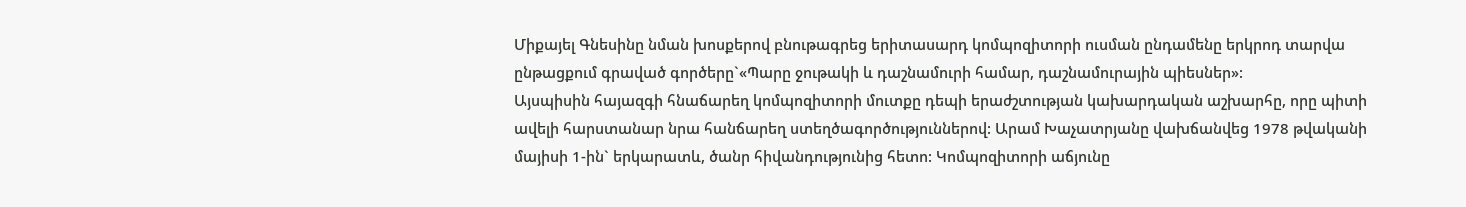Միքայել Գնեսինը նման խոսքերով բնութագրեց երիտասարդ կոմպոզիտորի ուսման ընդամենը երկրոդ տարվա ընթացքում գրաված գործերը`«Պարը ջութակի և դաշնամուրի համար, դաշնամուրային պիեսներ»:
Այսպիսին հայազգի հնաճարեղ կոմպոզիտորի մուտքը դեպի երաժշտության կախարդական աշխարհը, որը պիտի ավելի հարստանար նրա հանճարեղ ստեղծագործություններով: Արամ Խաչատրյանը վախճանվեց 1978 թվականի մայիսի 1-ին` երկարատև, ծանր հիվանդությունից հետո: Կոմպոզիտորի աճյունը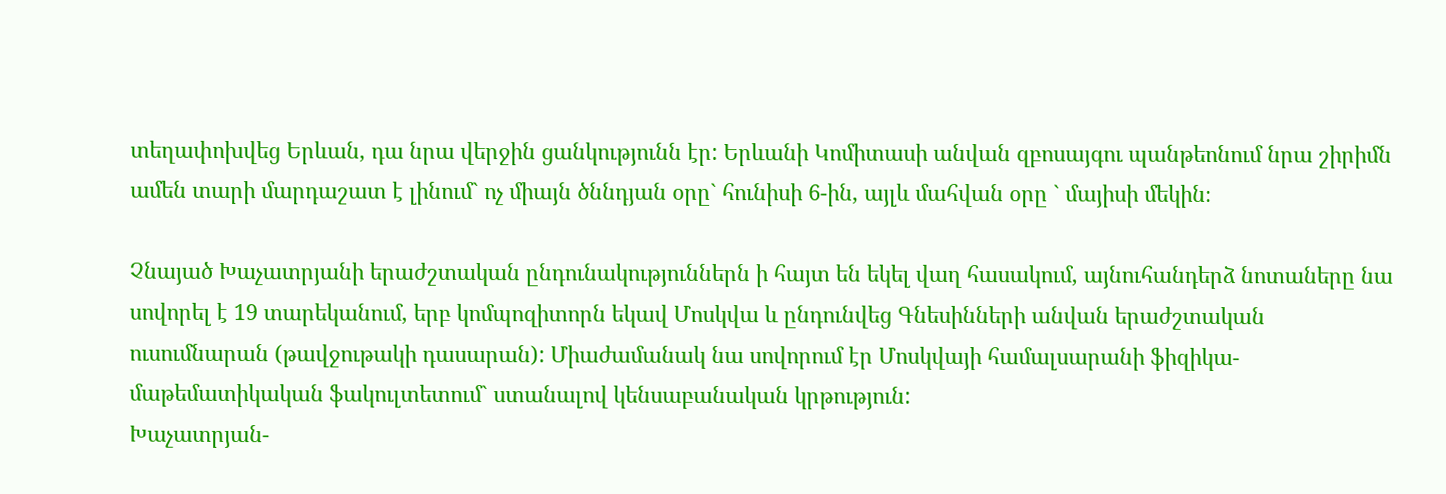տեղափոխվեց Երևան, դա նրա վերջին ցանկությունն էր: Երևանի Կոմիտասի անվան զբոսայգու պանթեոնում նրա շիրիմն ամեն տարի մարդաշատ է լինում` ոչ միայն ծննդյան օրը` հունիսի 6-ին, այլև մահվան օրը ` մայիսի մեկին։

Չնայած Խաչատրյանի երաժշտական ընդունակություններն ի հայտ են եկել վաղ հասակում, այնուհանդերձ նոտաները նա սովորել է 19 տարեկանում, երբ կոմպոզիտորն եկավ Մոսկվա և ընդունվեց Գնեսինների անվան երաժշտական ուսումնարան (թավջութակի դասարան): Միաժամանակ նա սովորում էր Մոսկվայի համալսարանի ֆիզիկա-մաթեմատիկական ֆակուլտետում` ստանալով կենսաբանական կրթություն:
Խաչատրյան-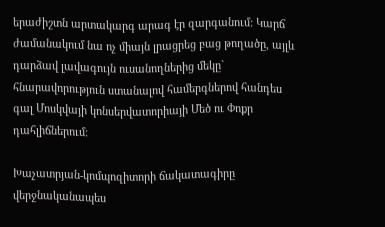երաժիշտն արտակարգ արագ էր զարգանում: Կարճ ժամանակում նա ոչ միայն լրացրեց բաց թողածը, այլև դարձավ լավագույն ուսանողներից մեկը` հնարավորություն ստանալով համերգներով հանդես գալ Մոսկվայի կոնսերվատորիայի Մեծ ու Փոքր դահլիճներում:

Խաչատրյան-կոմպոզիտորի ճակատագիրը վերջնականապես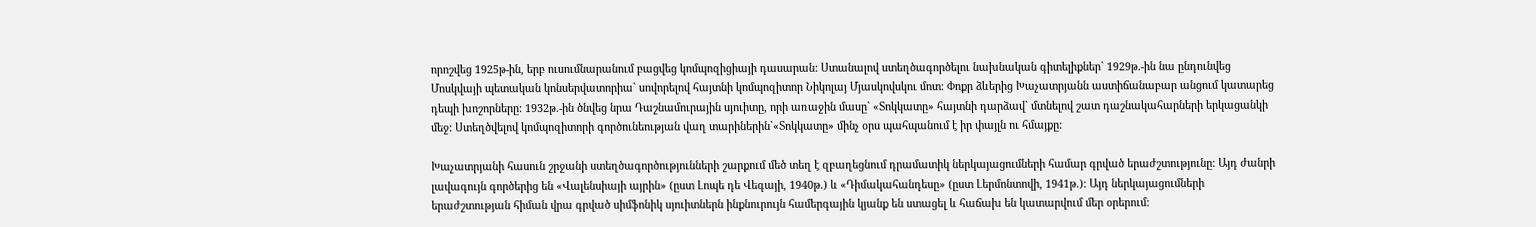որոշվեց 1925թ-ին, երբ ուսումնարանում բացվեց կոմպոզիցիայի դասարան: Ստանալով ստեղծագործելու նախնական գիտելիքներ` 1929թ.-ին նա ընդունվեց Մոսկվայի պետական կոնսերվատորիա` սովորելով հայտնի կոմպոզիտոր Նիկոլայ Մյասկովսկու մոտ: Փոքր ձևերից Խաչատրյանն աստիճանաբար անցում կատարեց դեպի խոշորները: 1932թ.-ին ծնվեց նրա Դաշնամուրային սյուիտը, որի առաջին մասը` «Տոկկատը» հայտնի դարձավ` մտնելով շատ դաշնակահարների երկացանկի մեջ: Ստեղծվելով կոմպոզիտորի գործունեության վաղ տարիներին`«Տոկկատը» մինչ օրս պահպանում է իր փայլն ու հմայքը:

Խաչատրյանի հասուն շրջանի ստեղծագործությունների շարքում մեծ տեղ է զբաղեցնում դրամատիկ ներկայացումների համար գրված երաժշտությունը: Այդ ժանրի լավագույն գործերից են «Վալենսիայի այրին» (ըստ Լոպե դե Վեգայի, 1940թ.) և «Դիմակահանդեսը» (ըստ Լերմոնտովի, 1941թ.): Այդ ներկայացումների երաժշտության հիման վրա գրված սիմֆոնիկ սյուիտներն ինքնուրույն համերգային կյանք են ստացել և հաճախ են կատարվում մեր օրերում: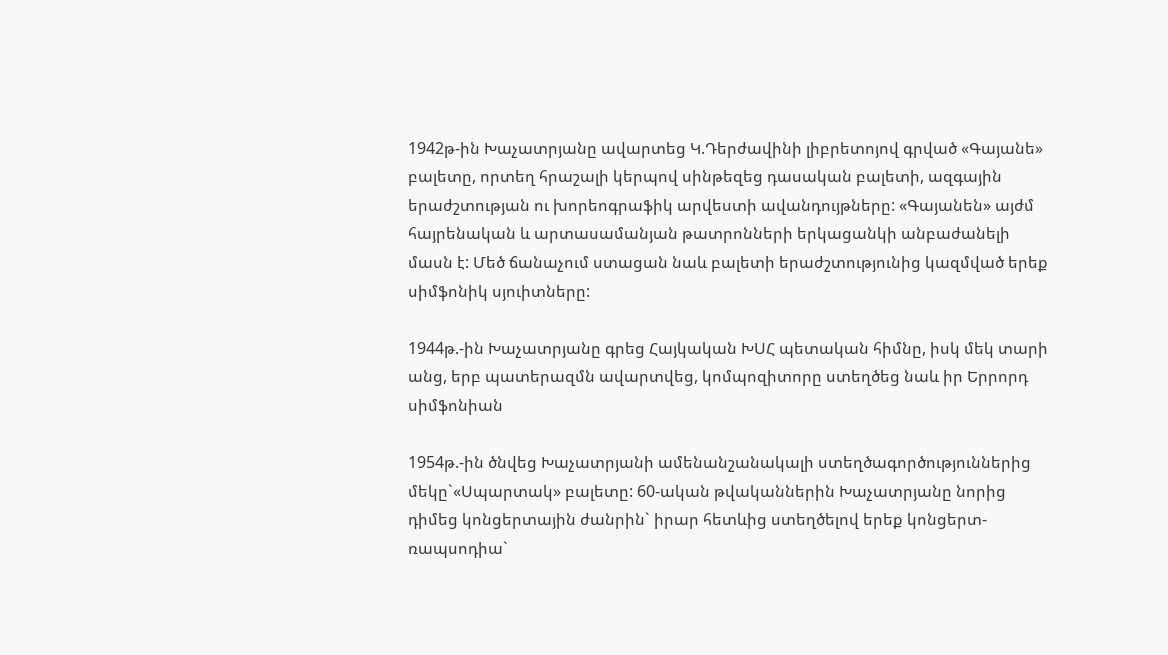1942թ-ին Խաչատրյանը ավարտեց Կ.Դերժավինի լիբրետոյով գրված «Գայանե» բալետը, որտեղ հրաշալի կերպով սինթեզեց դասական բալետի, ազգային երաժշտության ու խորեոգրաֆիկ արվեստի ավանդույթները: «Գայանեն» այժմ հայրենական և արտասամանյան թատրոնների երկացանկի անբաժանելի մասն է: Մեծ ճանաչում ստացան նաև բալետի երաժշտությունից կազմված երեք սիմֆոնիկ սյուիտները:

1944թ.-ին Խաչատրյանը գրեց Հայկական ԽՍՀ պետական հիմնը, իսկ մեկ տարի անց, երբ պատերազմն ավարտվեց, կոմպոզիտորը ստեղծեց նաև իր Երրորդ սիմֆոնիան

1954թ.-ին ծնվեց Խաչատրյանի ամենանշանակալի ստեղծագործություններից մեկը`«Սպարտակ» բալետը: 60-ական թվականներին Խաչատրյանը նորից դիմեց կոնցերտային ժանրին` իրար հետևից ստեղծելով երեք կոնցերտ-ռապսոդիա`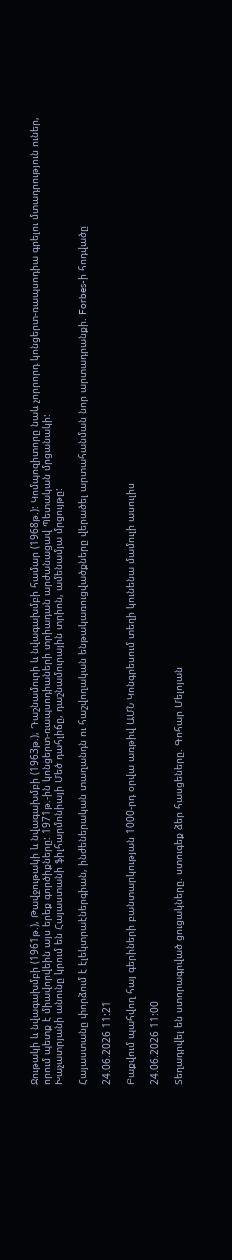Ջութակի և նվագախմբի (1961թ.), Թավջութակի և նվագախմբի (1963թ.), Դաշնամուրի և նվագախմբի համար (1968թ.): Կոմպոզիտորը նաև չորրորդ կոնցերտ-ռապսոդիա գրելու մտադրություն ուներ, որում պետք է միավորվեին այս երեք գործիքները: 1971թ.-ին կոնցերտ-ռապսոդիաների տրիադան արժանացավ Պետական մրցանակի:
Խաչատրյանի անունը կրում են Հայաստանի ֆիլհարմոնիայի Մեծ դահլիճը, դաշնամուրային տրիոն, ամենամյա մրցույթը:

Հայաստանը փորձում է էլեկտրաէներգիան, ինժեներական տաղանդն ու հաշվողական ենթակառուցվածքները վերածել արտահանման նոր արտադրանքի. Forbes-ի հոդվածը

24.06.2026 11:21

Բաքվում պահվող հայ գերիների բանտարկության 1000-րդ օրվա առթիվ ԱՄՆ Կոնգրեսում տեղի կունենա մամուլի ասուլիս

24.06.2026 11:00

Տեղադրվել են ստորագրված ցուցակները. ստուգեք ձեր հասցեները. Գոհար Մելոյան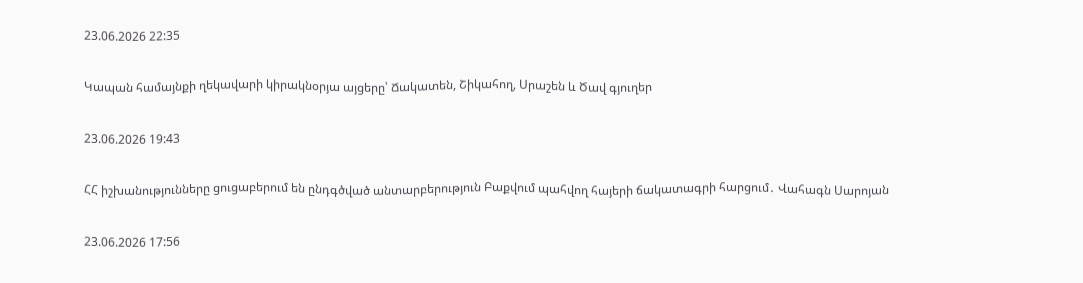23.06.2026 22:35

Կապան համայնքի ղեկավարի կիրակնօրյա այցերը՝ Ճակատեն, Շիկահող, Սրաշեն և Ծավ գյուղեր

23.06.2026 19:43

ՀՀ իշխանությունները ցուցաբերում են ընդգծված անտարբերություն Բաքվում պահվող հայերի ճակատագրի հարցում․ Վահագն Սարոյան

23.06.2026 17:56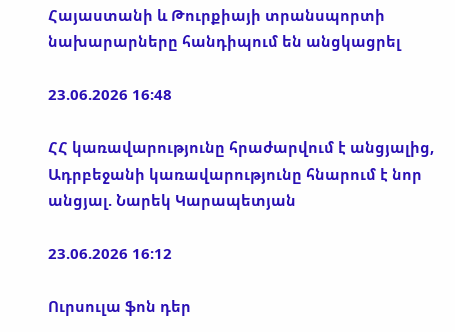Հայաստանի և Թուրքիայի տրանսպորտի նախարարները հանդիպում են անցկացրել

23.06.2026 16:48

ՀՀ կառավարությունը հրաժարվում է անցյալից, Ադրբեջանի կառավարությունը հնարում է նոր անցյալ. Նարեկ Կարապետյան

23.06.2026 16:12

Ուրսուլա ֆոն դեր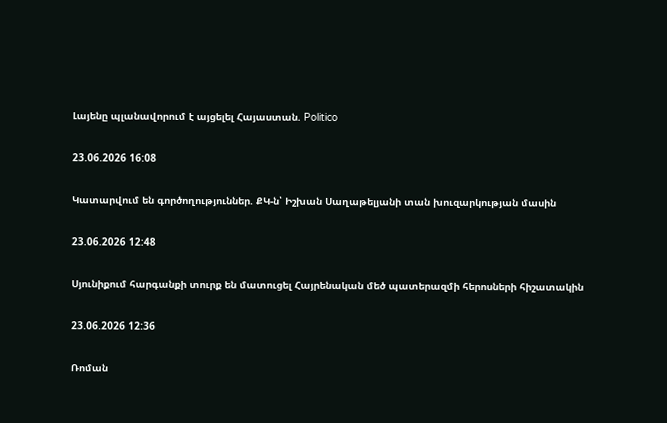Լայենը պլանավորում է այցելել Հայաստան. Politico

23.06.2026 16:08

Կատարվում են գործողություններ. ՔԿ-ն՝ Իշխան Սաղաթելյանի տան խուզարկության մասին

23.06.2026 12:48

Սյունիքում հարգանքի տուրք են մատուցել Հայրենական մեծ պատերազմի հերոսների հիշատակին

23.06.2026 12:36

Ռոման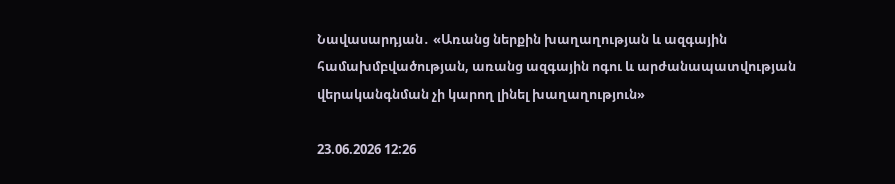Նավասարդյան․ «Առանց ներքին խաղաղության և ազգային համախմբվածության, առանց ազգային ոգու և արժանապատվության վերականգնման չի կարող լինել խաղաղություն»

23.06.2026 12:26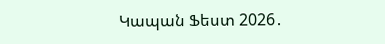Կապան Ֆեստ 2026․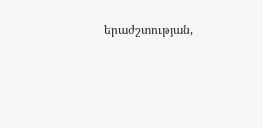երաժշտության,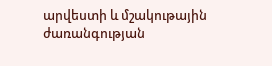արվեստի և մշակութային ժառանգության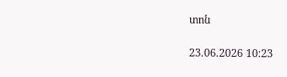տոն

23.06.2026 10:23